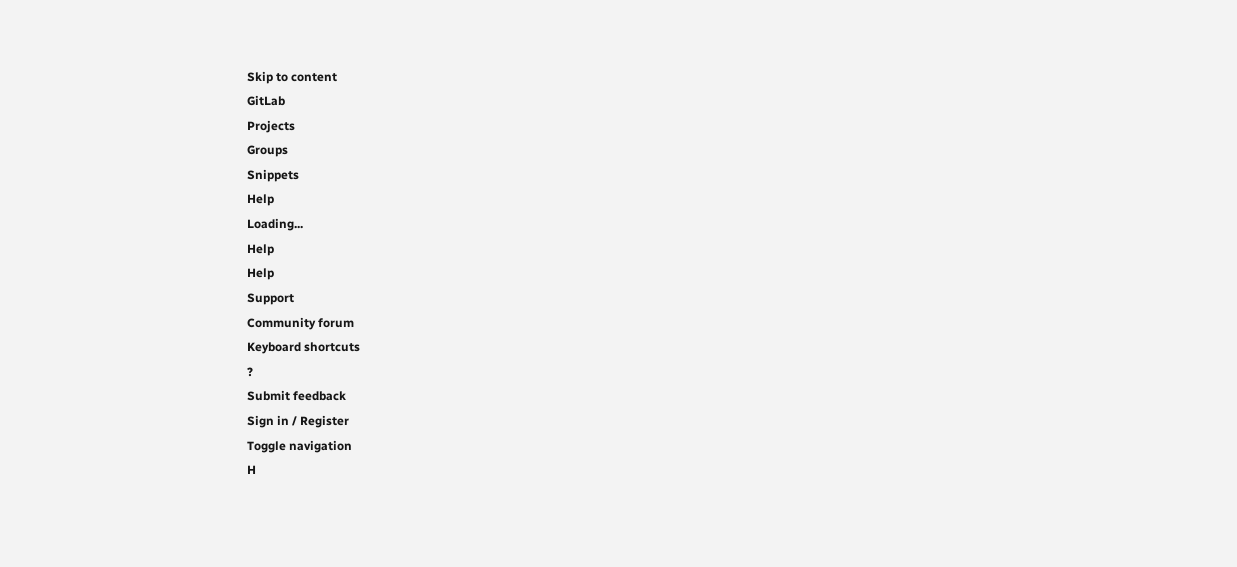Skip to content
GitLab
Projects
Groups
Snippets
Help
Loading...
Help
Help
Support
Community forum
Keyboard shortcuts
?
Submit feedback
Sign in / Register
Toggle navigation
H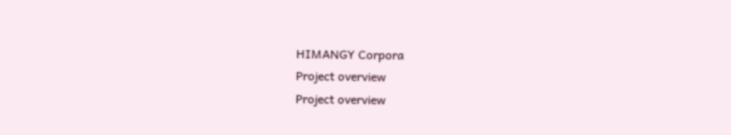HIMANGY Corpora
Project overview
Project overview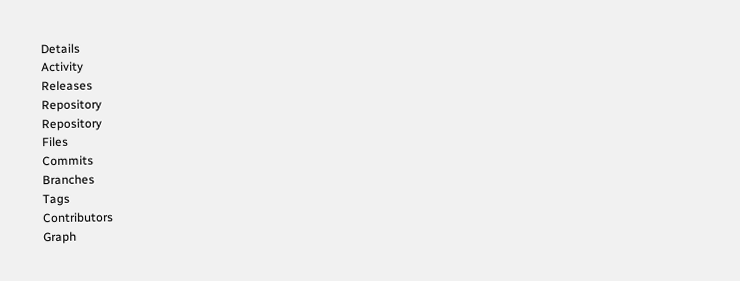Details
Activity
Releases
Repository
Repository
Files
Commits
Branches
Tags
Contributors
Graph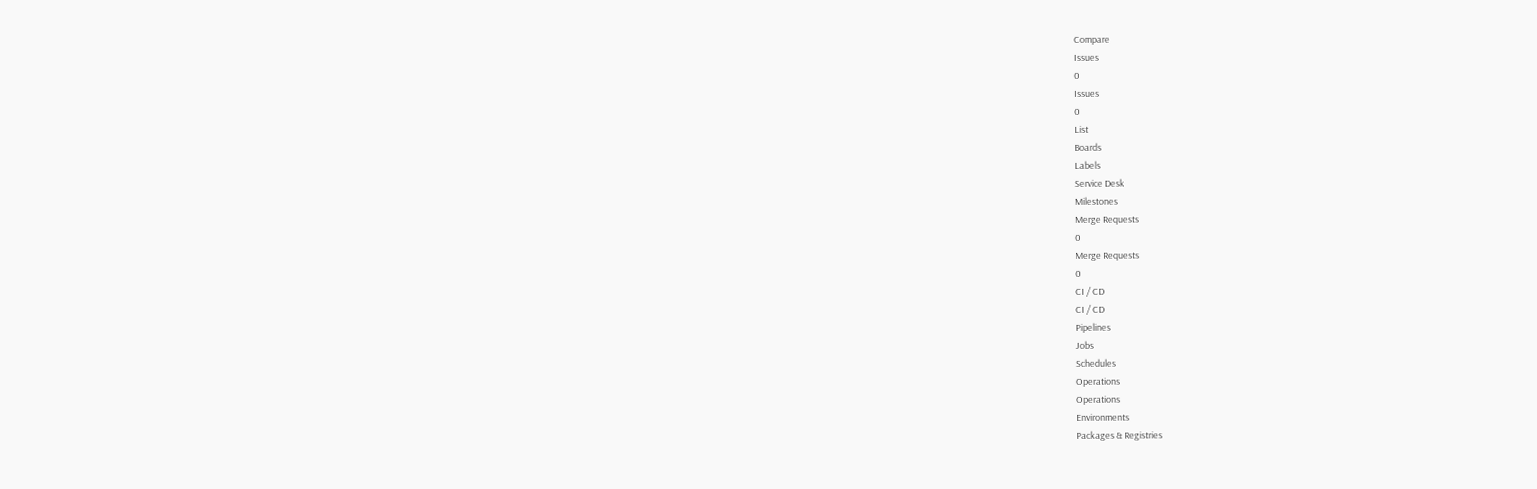Compare
Issues
0
Issues
0
List
Boards
Labels
Service Desk
Milestones
Merge Requests
0
Merge Requests
0
CI / CD
CI / CD
Pipelines
Jobs
Schedules
Operations
Operations
Environments
Packages & Registries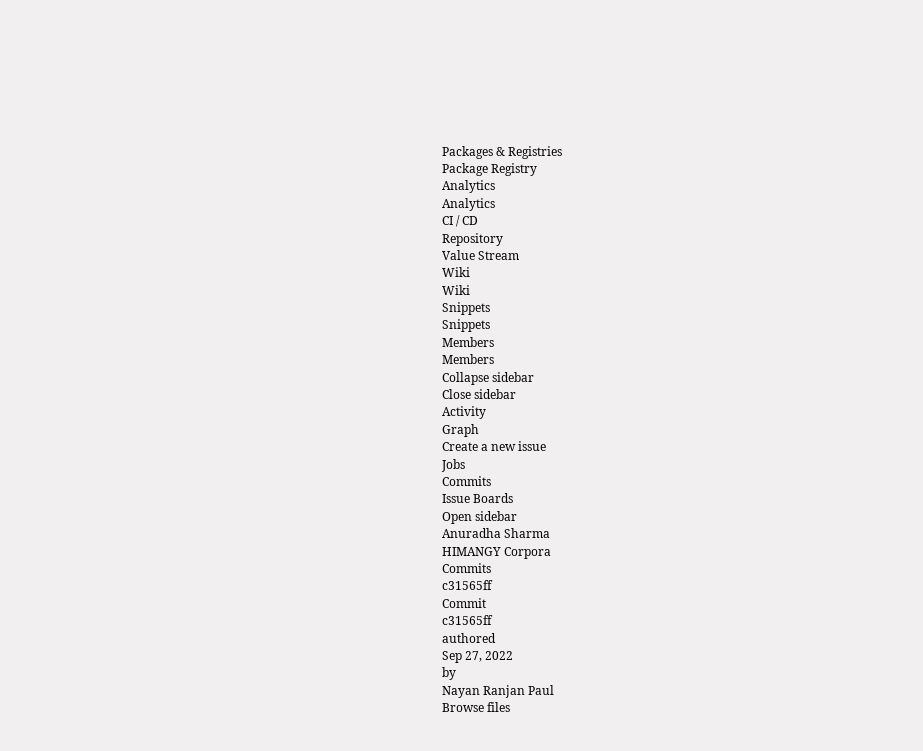Packages & Registries
Package Registry
Analytics
Analytics
CI / CD
Repository
Value Stream
Wiki
Wiki
Snippets
Snippets
Members
Members
Collapse sidebar
Close sidebar
Activity
Graph
Create a new issue
Jobs
Commits
Issue Boards
Open sidebar
Anuradha Sharma
HIMANGY Corpora
Commits
c31565ff
Commit
c31565ff
authored
Sep 27, 2022
by
Nayan Ranjan Paul
Browse files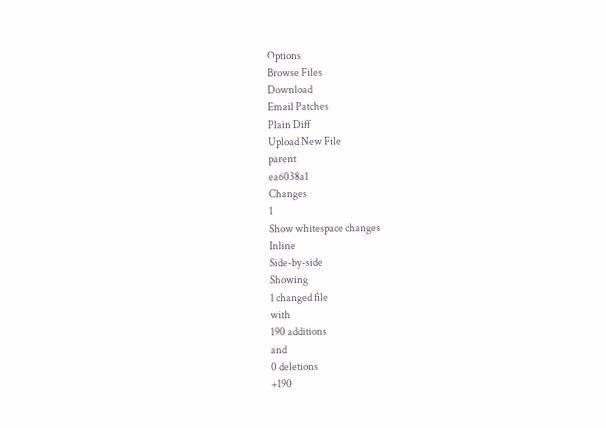Options
Browse Files
Download
Email Patches
Plain Diff
Upload New File
parent
ea6038a1
Changes
1
Show whitespace changes
Inline
Side-by-side
Showing
1 changed file
with
190 additions
and
0 deletions
+190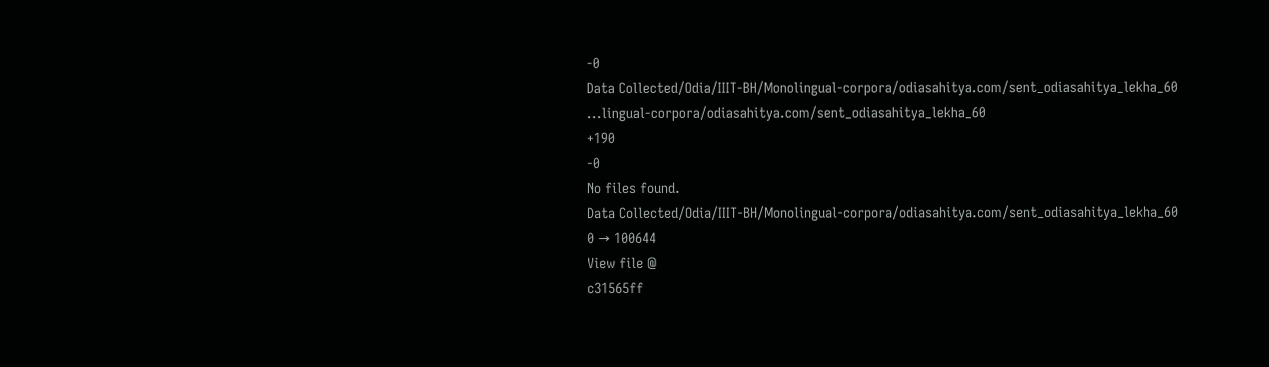-0
Data Collected/Odia/IIIT-BH/Monolingual-corpora/odiasahitya.com/sent_odiasahitya_lekha_60
...lingual-corpora/odiasahitya.com/sent_odiasahitya_lekha_60
+190
-0
No files found.
Data Collected/Odia/IIIT-BH/Monolingual-corpora/odiasahitya.com/sent_odiasahitya_lekha_60
0 → 100644
View file @
c31565ff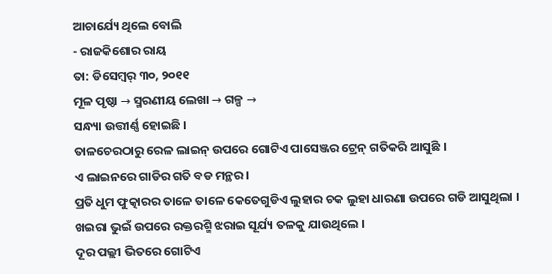ଆଚାର୍ଯ୍ୟେ ଥିଲେ ବୋଲି
- ରାଜକିଶୋର ରାୟ
ତା: ଡିସେମ୍ବର୍ ୩୦, ୨୦୧୧
ମୂଳ ପୃଷ୍ଠା → ସ୍ମରଣୀୟ ଲେଖା → ଗଳ୍ପ →
ସନ୍ଧ୍ୟା ଉତ୍ତୀର୍ଣ୍ଣ ହୋଇଛି ।
ତାଳଚେରଠାରୁ ରେଳ ଲାଇନ୍ ଉପରେ ଗୋଟିଏ ପାସେଞ୍ଜର ଟ୍ରେନ୍ ଗତିକରି ଆସୁଛି ।
ଏ ଲାଇନରେ ଗାଡିର ଗତି ବଡ ମନ୍ଥର ।
ପ୍ରତି ଧୁମ ଫୁତ୍କାରର ତାଳେ ତାଳେ କେତେଗୁଡିଏ ଲୁହାର ଚକ ଲୁହା ଧାରଣା ଉପରେ ଗଡି ଆସୁଥିଲା ।
ଖଇରା ଭୁଇଁ ଉପରେ ରକ୍ତରଶ୍ମି ଝରାଇ ସୂର୍ଯ୍ୟ ତଳକୁ ଯାଉଥିଲେ ।
ଦୂର ପଲ୍ଲୀ ଭିତରେ ଗୋଟିଏ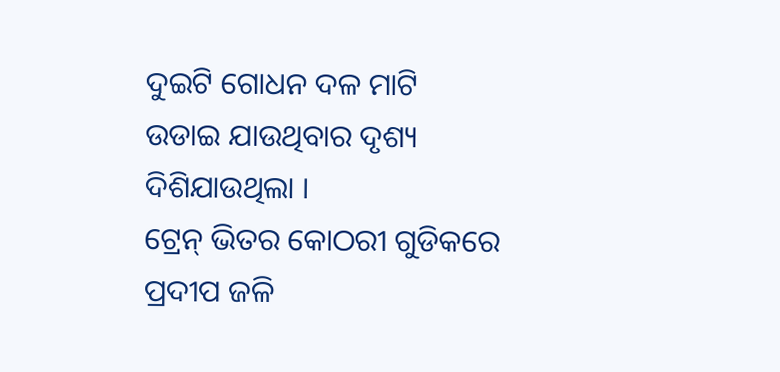ଦୁଇଟି ଗୋଧନ ଦଳ ମାଟି ଉଡାଇ ଯାଉଥିବାର ଦୃଶ୍ୟ ଦିଶିଯାଉଥିଲା ।
ଟ୍ରେନ୍ ଭିତର କୋଠରୀ ଗୁଡିକରେ ପ୍ରଦୀପ ଜଳି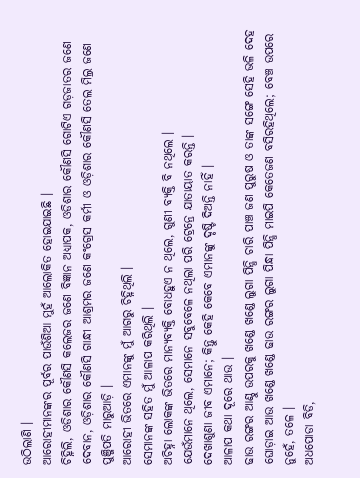ଉଠିଲାଣି ।
ଆରୋହୀମାନଙ୍କର ପୂର୍ବର ପାଉଁଶିଆ ମୁହଁ ଆଲୋକିତ ହୋଇଯାଇଛି ।
ଚିହ୍ନିଲି, ଓଡିଶାର କୌଣସି କଲେଜର ଜଣେ ବିଜ୍ଞାନ ଅଧ୍ୟାପକ, ଓଡିଶାର କୌଣସି ଗୋଟିଏ ଗଡ଼ଜାତର ଜଣେ ଦେବାନ, ଓଡ଼ିଶାର କୌଣସି ଗାନ୍ଧୀ ଆଶ୍ରମର ଜଣେ କଂଗ୍ରେସ କର୍ମୀ ଓ ଓଡ଼ିଶାର କୌଣସି ତେଲ ମିଲ୍ର ଜଣେ ପୁଞ୍ଜିପତି ମାରୁଆଡ଼ି ।
ଆରୋହୀ ଭିତରେ ଏମାନଙ୍କୁ ମୁଁ ଆଗରୁ ଚିହ୍ନିଥିଲି ।
ସେମାନଙ୍କ ସହିତ ମୁଁ ଆଳାପ କରିଥିଲି ।
ଅଚିହ୍ନା ଲୋକଙ୍କ ଭିତରେ ମାନ୍ୟବ୍ୟକ୍ତି ବୋଧହୁଏ ନ ଥିଲେ, ଗୁଣୀ ବ୍ୟକ୍ତି ବି ନଥିଲେ ।
ଯେଉଁମାନେ ଥିଲେ, ସେମାନେ ସବୁବେଳେ ନଥିଲା ପରି ଟ୍ରେନ୍ରେ ଯାତାୟାତ କରନ୍ତି ।
ଦେଖାଶୁଣା ଜୀବ ଏମାନେ; କିନ୍ତୁ କେହି କେବେ ଏମାନଙ୍କୁ ଦୃଷ୍ଟି ଦିଅନ୍ତି ନାହିଁ ।
ଆଳାପ କଥା ଦୂରେ ଥାଉ ।
ଢାଉ ରଙ୍ଗର ଆଣ୍ଠୁ ଉପରକୁ ଖଣ୍ଡେ ଖଣ୍ଡେ ଲୁଗା ପିନ୍ଧି ଚାରି ପାଞ୍ଚ ଜଣ ପୁରୁଷ ଓ ତାଙ୍କ ସଙ୍ଗେ ସେହି ଭଳି ଦେହ ଘୋଡ଼ାଇ ଆଉ ଖଣ୍ଡେ ଖଣ୍ଡେ ଢାଉ ରଙ୍ଗର ଲୁଗା ପିନ୍ଧା ପିନ୍ଧି ମାଇପି କେତେଜଣ ବସିରହିଥିଲେ; ବେଞ୍ଚ ଉପରେ ନୁହେଁ, ତଳେ ।
ଅଧପୋଡା ବିଡି,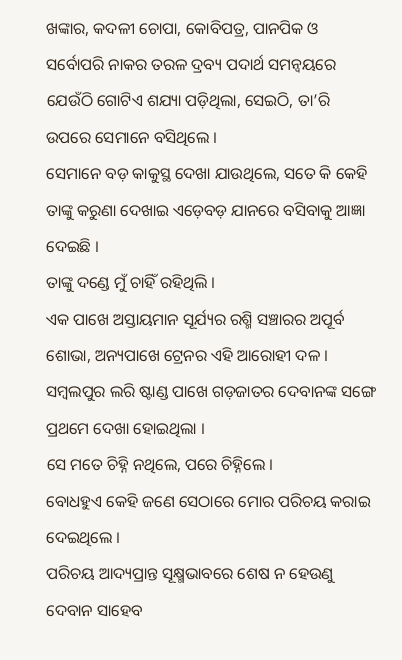ଖଙ୍କାର, କଦଳୀ ଚୋପା, କୋବିପତ୍ର, ପାନପିକ ଓ ସର୍ବୋପରି ନାକର ତରଳ ଦ୍ରବ୍ୟ ପଦାର୍ଥ ସମନ୍ବୟରେ ଯେଉଁଠି ଗୋଟିଏ ଶଯ୍ୟା ପଡ଼ିଥିଲା, ସେଇଠି, ତା’ରି ଉପରେ ସେମାନେ ବସିଥିଲେ ।
ସେମାନେ ବଡ଼ କାକୁସ୍ଥ ଦେଖା ଯାଉଥିଲେ, ସତେ କି କେହି ତାଙ୍କୁ କରୁଣା ଦେଖାଇ ଏଡ଼େବଡ଼ ଯାନରେ ବସିବାକୁ ଆଜ୍ଞା ଦେଇଛି ।
ତାଙ୍କୁ ଦଣ୍ଡେ ମୁଁ ଚାହିଁ ରହିଥିଲି ।
ଏକ ପାଖେ ଅସ୍ତାୟମାନ ସୂର୍ଯ୍ୟର ରଶ୍ମି ସଞ୍ଚାରର ଅପୂର୍ବ ଶୋଭା, ଅନ୍ୟପାଖେ ଟ୍ରେନର ଏହି ଆରୋହୀ ଦଳ ।
ସମ୍ବଲପୁର ଲରି ଷ୍ଟାଣ୍ଡ ପାଖେ ଗଡ଼ଜାତର ଦେବାନଙ୍କ ସଙ୍ଗେ ପ୍ରଥମେ ଦେଖା ହୋଇଥିଲା ।
ସେ ମତେ ଚିହ୍ନି ନଥିଲେ, ପରେ ଚିହ୍ନିଲେ ।
ବୋଧହୁଏ କେହି ଜଣେ ସେଠାରେ ମୋର ପରିଚୟ କରାଇ ଦେଇଥିଲେ ।
ପରିଚୟ ଆଦ୍ୟପ୍ରାନ୍ତ ସୂକ୍ଷ୍ମଭାବରେ ଶେଷ ନ ହେଉଣୁ ଦେବାନ ସାହେବ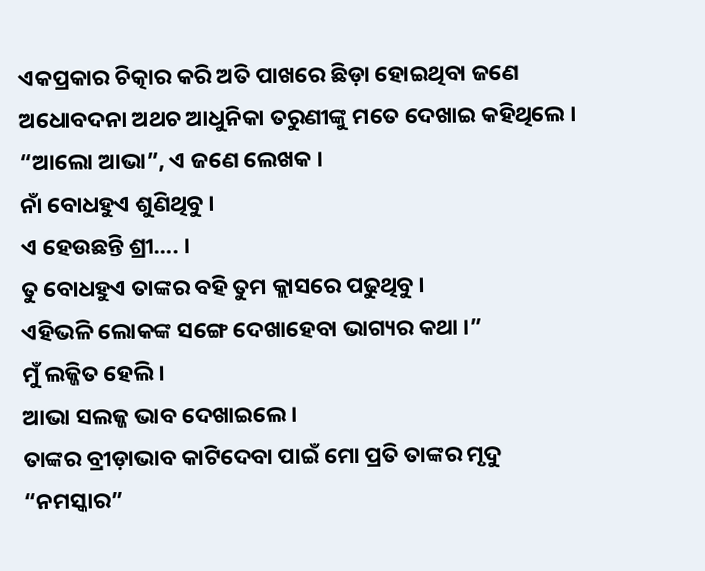ଏକପ୍ରକାର ଚିତ୍କାର କରି ଅତି ପାଖରେ ଛିଡ଼ା ହୋଇଥିବା ଜଣେ ଅଧୋବଦନା ଅଥଚ ଆଧୁନିକା ତରୁଣୀଙ୍କୁ ମତେ ଦେଖାଇ କହିଥିଲେ ।
“ଆଲୋ ଆଭା”, ଏ ଜଣେ ଲେଖକ ।
ନାଁ ବୋଧହୁଏ ଶୁଣିଥିବୁ ।
ଏ ହେଉଛନ୍ତି ଶ୍ରୀ…. ।
ତୁ ବୋଧହୁଏ ତାଙ୍କର ବହି ତୁମ କ୍ଲାସରେ ପଢୁଥିବୁ ।
ଏହିଭଳି ଲୋକଙ୍କ ସଙ୍ଗେ ଦେଖାହେବା ଭାଗ୍ୟର କଥା ।”
ମୁଁ ଲଜ୍ଜିତ ହେଲି ।
ଆଭା ସଲଜ୍ଜ ଭାବ ଦେଖାଇଲେ ।
ତାଙ୍କର ବ୍ରୀଡ଼ାଭାବ କାଟିଦେବା ପାଇଁ ମୋ ପ୍ରତି ତାଙ୍କର ମୃଦୁ “ନମସ୍କାର”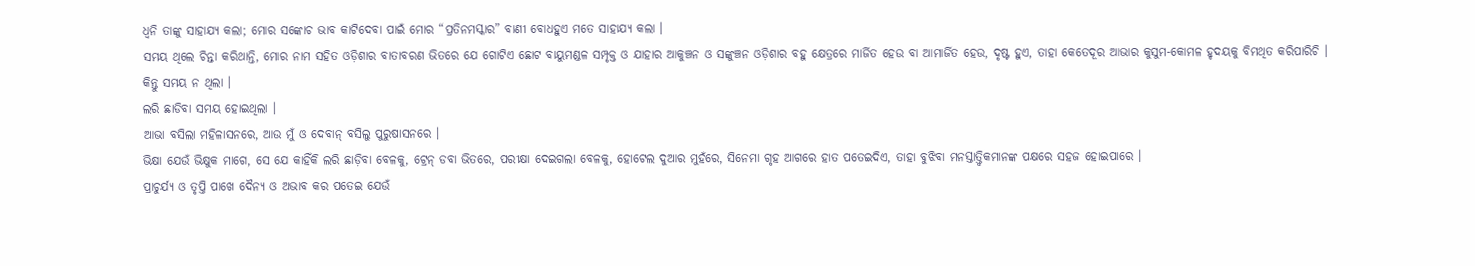ଧ୍ବନି ତାଙ୍କୁ ସାହାଯ୍ୟ କଲା; ମୋର ସଙ୍କୋଚ ଭାବ କାଟିଦେବା ପାଇଁ ମୋର “ପ୍ରତିନମସ୍କାର” ବାଣୀ ବୋଧହୁଏ ମତେ ସାହାଯ୍ୟ କଲା ।
ସମୟ ଥିଲେ ଚିନ୍ତା କରିଥାନ୍ତି, ମୋର ନାମ ସହିତ ଓଡ଼ିଶାର ବାତାବରଣ ଭିତରେ ଯେ ଗୋଟିଏ ଛୋଟ ବାୟୁମଣ୍ଡଳ ସମ୍ପୃକ୍ତ ଓ ଯାହାର ଆକୁଞ୍ଚନ ଓ ସଙ୍କୁଞ୍ଚନ ଓଡ଼ିଶାର ବହୁ କ୍ଷେତ୍ରରେ ମାର୍ଜିତ ହେଉ ବା ଆମାର୍ଜିତ ହେଉ, ଦୃଷ୍ଟ ହୁଏ, ତାହା କେତେଦୂର ଆଭାର କୁସୁମ-କୋମଳ ହୃଦୟକୁ ବିମଥିତ କରିପାରିଚି ।
କିନ୍ତୁ ସମୟ ନ ଥିଲା ।
ଲରି ଛାଡିବା ସମୟ ହୋଇଥିଲା ।
ଆଭା ବସିଲା ମହିଳାସନରେ, ଆଉ ମୁଁ ଓ ଦେବାନ୍ ବସିଲୁ ପୁରୁଷାସନରେ ।
ଭିକ୍ଷା ଯେଉଁ ଭିକ୍ଷୁକ ମାଗେ, ସେ ଯେ କାହିଁକି ଲରି ଛାଡ଼ିବା ବେଳକୁ, ଟ୍ରେନ୍ ଡବା ଭିତରେ, ପରୀକ୍ଷା ଦେଇଗଲା ବେଳକୁ, ହୋଟେଲ ଦୁଆର ମୁହଁରେ, ସିନେମା ଗୃହ ଆଗରେ ହାତ ପତେଇଦିଏ, ତାହା ବୁଝିବା ମନସ୍ତାତ୍ତ୍ବିକମାନଙ୍କ ପକ୍ଷରେ ସହଜ ହୋଇପାରେ ।
ପ୍ରାଚୁର୍ଯ୍ୟ ଓ ତୃପ୍ତି ପାଖେ ଦୈନ୍ୟ ଓ ଅଭାବ କର ପତେଇ ଯେଉଁ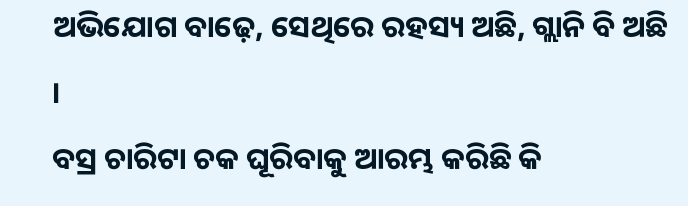ଅଭିଯୋଗ ବାଢ଼େ, ସେଥିରେ ରହସ୍ୟ ଅଛି, ଗ୍ଲାନି ବି ଅଛି ।
ବସ୍ର ଚାରିଟା ଚକ ଘୂରିବାକୁ ଆରମ୍ଭ କରିଛି କି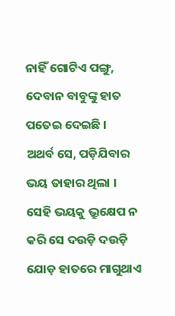ନାହିଁ ଗୋଟିଏ ପଙ୍ଗୁ, ଦେବାନ ବାବୁଙ୍କୁ ହାତ ପତେଇ ଦେଇଛି ।
ଅଥର୍ବ ସେ, ପଡ଼ିଯିବାର ଭୟ ତାହାର ଥିଲା ।
ସେହି ଭୟକୁ ଭ୍ରୁକ୍ଷେପ ନ କରି ସେ ଦଉଡ଼ି ଦଉଡ଼ି ଯୋଡ଼ ହାତରେ ମାଗୁଥାଏ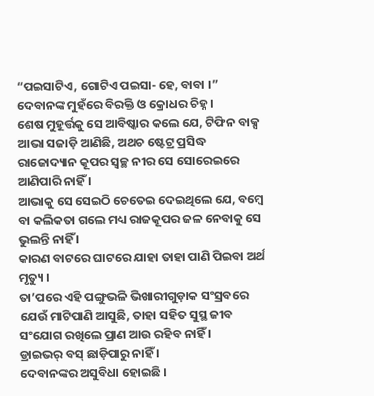“ପଇସାଟିଏ, ଗୋଟିଏ ପଇସା- ହେ, ବାବା ।”
ଦେବାନଙ୍କ ମୁହଁରେ ବିରକ୍ତି ଓ କ୍ରୋଧର ଚିହ୍ନ ।
ଶେଷ ମୁହୂର୍ତ୍ତକୁ ସେ ଆବିଷ୍କାର କଲେ ଯେ, ଟିଫିନ ବାକ୍ସ ଆଭା ସଜାଡ଼ି ଆଣିଛି, ଅଥଚ ଷ୍ଟେଟ୍ର ପ୍ରସିଦ୍ଧ ରାଜୋଦ୍ୟାନ କୂପର ସ୍ବଚ୍ଛ ନୀର ସେ ସୋରେଇରେ ଆଣିପାରି ନାହିଁ ।
ଆଭାକୁ ସେ ସେଇଠି ଚେତେଇ ଦେଇଥିଲେ ଯେ, ବମ୍ବେ ବା କଲିକତା ଗଲେ ମଧ୍ୟ ରାଜକୂପର ଜଳ ନେବାକୁ ସେ ଭୁଲନ୍ତି ନାହିଁ ।
କାରଣ ବାଟରେ ଘାଟରେ ଯାହା ତାହା ପାଣି ପିଇବା ଅର୍ଥ ମୃତ୍ୟୁ ।
ତା’ପରେ ଏହି ପଙ୍ଗୁଭଳି ଭିଖାରୀଗୁଡ଼ାକ ସଂସ୍ରବରେ ଯେଉଁ ମାଟିପାଣି ଆସୁଛି, ତାହା ସହିତ ସୁସ୍ଥ ଜୀବ ସଂଯୋଗ ରଖିଲେ ପ୍ରାଣ ଆଉ ରହିବ ନାହିଁ ।
ଡ୍ରାଇଭର୍ ବସ୍ ଛାଡ଼ିପାରୁ ନାହିଁ ।
ଦେବାନଙ୍କର ଅସୁବିଧା ହୋଇଛି ।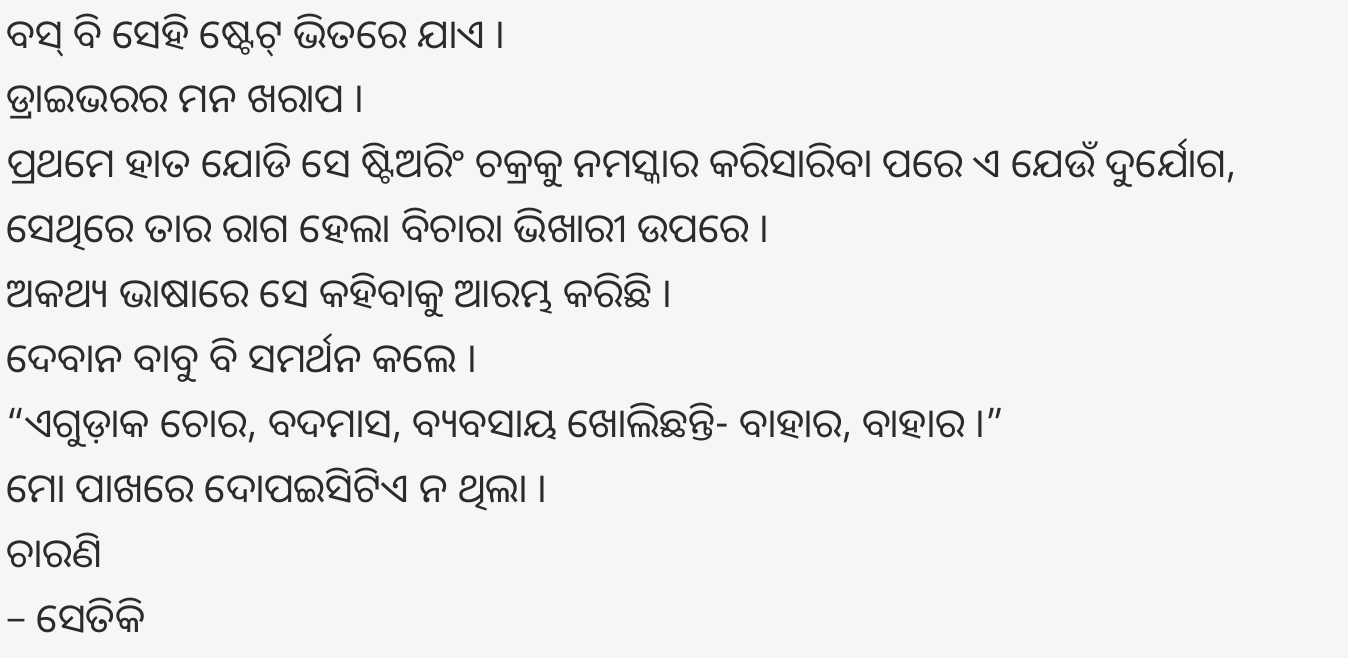ବସ୍ ବି ସେହି ଷ୍ଟେଟ୍ ଭିତରେ ଯାଏ ।
ଡ୍ରାଇଭରର ମନ ଖରାପ ।
ପ୍ରଥମେ ହାତ ଯୋଡି ସେ ଷ୍ଟିଅରିଂ ଚକ୍ରକୁ ନମସ୍କାର କରିସାରିବା ପରେ ଏ ଯେଉଁ ଦୁର୍ଯୋଗ, ସେଥିରେ ତାର ରାଗ ହେଲା ବିଚାରା ଭିଖାରୀ ଉପରେ ।
ଅକଥ୍ୟ ଭାଷାରେ ସେ କହିବାକୁ ଆରମ୍ଭ କରିଛି ।
ଦେବାନ ବାବୁ ବି ସମର୍ଥନ କଲେ ।
“ଏଗୁଡ଼ାକ ଚୋର, ବଦମାସ, ବ୍ୟବସାୟ ଖୋଲିଛନ୍ତି- ବାହାର, ବାହାର ।”
ମୋ ପାଖରେ ଦୋପଇସିଟିଏ ନ ଥିଲା ।
ଚାରଣି
– ସେତିକି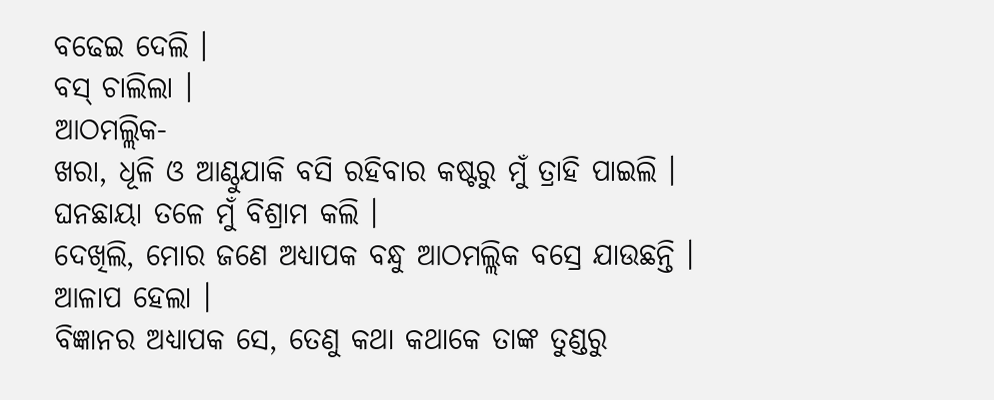ବଢେଇ ଦେଲି ।
ବସ୍ ଚାଲିଲା ।
ଆଠମଲ୍ଲିକ-
ଖରା, ଧୂଳି ଓ ଆଣ୍ଠୁଯାକି ବସି ରହିବାର କଷ୍ଟରୁ ମୁଁ ତ୍ରାହି ପାଇଲି ।
ଘନଛାୟା ତଳେ ମୁଁ ବିଶ୍ରାମ କଲି ।
ଦେଖିଲି, ମୋର ଜଣେ ଅଧ୍ୟାପକ ବନ୍ଧୁ ଆଠମଲ୍ଲିକ ବସ୍ରେ ଯାଉଛନ୍ତି ।
ଆଳାପ ହେଲା ।
ବିଜ୍ଞାନର ଅଧ୍ୟାପକ ସେ, ତେଣୁ କଥା କଥାକେ ତାଙ୍କ ତୁଣ୍ଡରୁ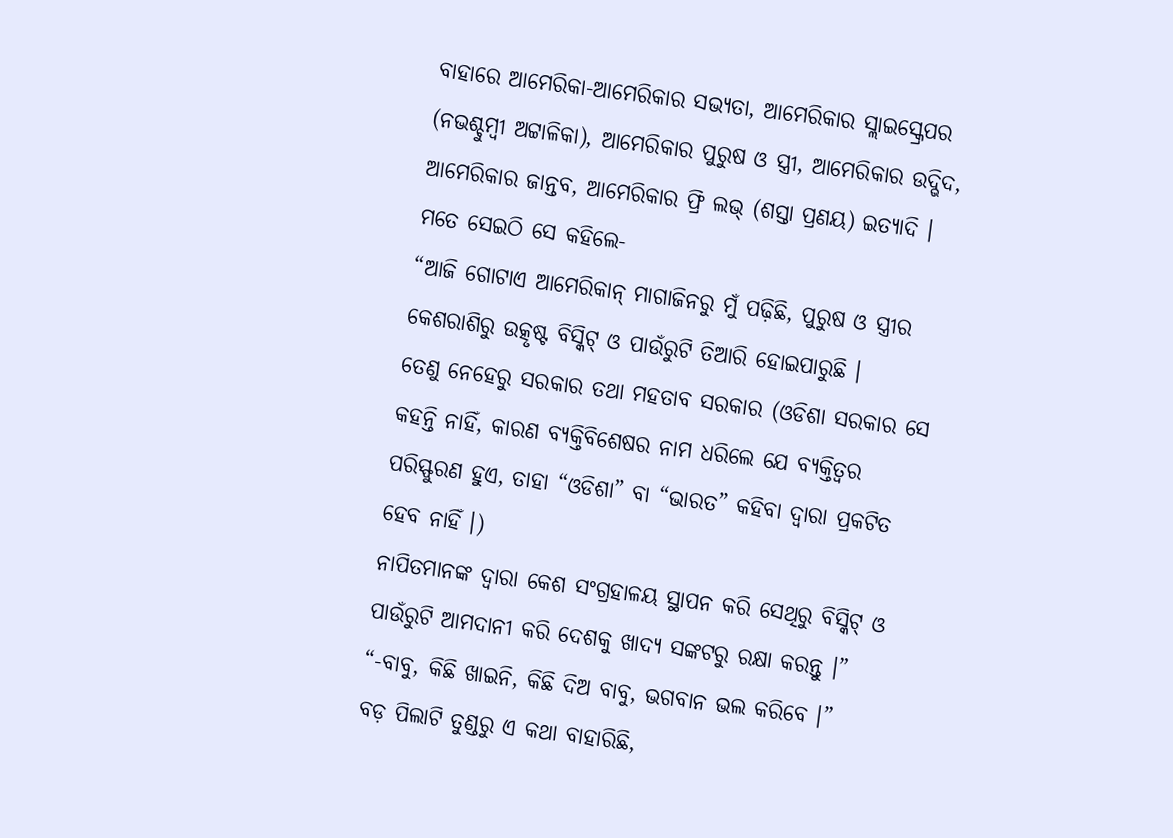ବାହାରେ ଆମେରିକା-ଆମେରିକାର ସଭ୍ୟତା, ଆମେରିକାର ସ୍ଲାଇସ୍କ୍ରେପର (ନଭଶ୍ଚୁମ୍ବୀ ଅଟ୍ଟାଳିକା), ଆମେରିକାର ପୁରୁଷ ଓ ସ୍ତ୍ରୀ, ଆମେରିକାର ଉଦ୍ଭିଦ, ଆମେରିକାର ଜାନ୍ତବ, ଆମେରିକାର ଫ୍ରି ଲଭ୍ (ଶସ୍ତା ପ୍ରଣୟ) ଇତ୍ୟାଦି ।
ମତେ ସେଇଠି ସେ କହିଲେ-
“ଆଜି ଗୋଟାଏ ଆମେରିକାନ୍ ମାଗାଜିନରୁ ମୁଁ ପଢ଼ିଛି, ପୁରୁଷ ଓ ସ୍ତ୍ରୀର କେଶରାଶିରୁ ଉତ୍କୃଷ୍ଟ ବିସ୍କିଟ୍ ଓ ପାଉଁରୁଟି ତିଆରି ହୋଇପାରୁଛି ।
ତେଣୁ ନେହେରୁ ସରକାର ତଥା ମହତାବ ସରକାର (ଓଡିଶା ସରକାର ସେ କହନ୍ତି ନାହିଁ, କାରଣ ବ୍ୟକ୍ତିବିଶେଷର ନାମ ଧରିଲେ ଯେ ବ୍ୟକ୍ତିତ୍ବର ପରିସ୍ଫୁରଣ ହୁଏ, ତାହା “ଓଡିଶା” ବା “ଭାରତ” କହିବା ଦ୍ବାରା ପ୍ରକଟିତ ହେବ ନାହିଁ ।)
ନାପିତମାନଙ୍କ ଦ୍ବାରା କେଶ ସଂଗ୍ରହାଳୟ ସ୍ଥାପନ କରି ସେଥିରୁ ବିସ୍କିଟ୍ ଓ ପାଉଁରୁଟି ଆମଦାନୀ କରି ଦେଶକୁ ଖାଦ୍ୟ ସଙ୍କଟରୁ ରକ୍ଷା କରନ୍ତୁ ।”
“-ବାବୁ, କିଛି ଖାଇନି, କିଛି ଦିଅ ବାବୁ, ଭଗବାନ ଭଲ କରିବେ ।”
ବଡ଼ ପିଲାଟି ତୁଣ୍ଡରୁ ଏ କଥା ବାହାରିଛି,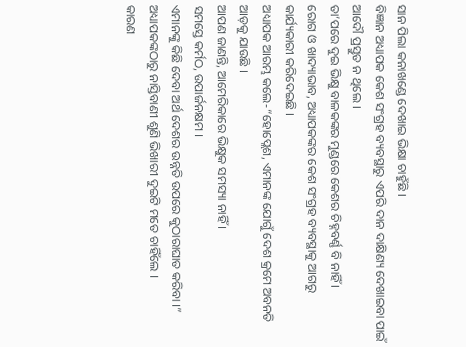ସାନ ପିଲା କନାଖଣ୍ଡେ ଦେଖାଇ ଭିକ୍ଷା ଚାହୁଁଛି ।
ବିଜ୍ଞାନ ଅଧ୍ୟାପକ କେଶ ସଂଗ୍ରହ ବ୍ୟବସ୍ଥାରୁ ଏପରି ଦାନ ଦାକ୍ଷିଣ୍ୟ ଦେଖାଇବା ପାଇଁ ଆଦୌ ପ୍ରସ୍ତୁତ ନ ଥିଲେ ।
ତା’ପରେ ଦୁଇ ଭିକ୍ଷୁ ବାଳକଙ୍କର ମୁଣ୍ଡରେ କେଶର ଚିହ୍ନବର୍ଣ୍ଣ ବି ନାହିଁ ।
ରୋଗ ଓ ଖାଦ୍ୟାଭାବ, ଅଧ୍ୟାପକଙ୍କର କେଶ ସଂଗ୍ରହ ବ୍ୟବସ୍ଥାକୁ ଆଗରୁ କାର୍ଯ୍ୟକାରୀ କରିଦେଇଛି ।
ଅଧ୍ୟାପକ ଆରମ୍ଭ କଲେ-“ହୋପ୍ଲେଶ, ଏମାନଙ୍କ ଯୋଗୁଁ ଦେଶ କ୍ରମେ ଅବନତି ଆଡ଼କୁ ଯାଉଛି ।
ଆପଣ ଜାଣନ୍ତି, ଆମେରିକାରେ ଭିକ୍ଷୁକ ସମସ୍ୟା ନାହିଁ ।
ସମସ୍ତେ କର୍ମଠ, ଉପାର୍ଜନକ୍ଷମ ।
ଏମାନଙ୍କୁ କିଛି ଦେବା ଅର୍ଥ ଦେଶର ଉନ୍ନତି ଉପରେ କୁଠାରାଘାତ କରିବା ।”
ଅଧ୍ୟାପକଙ୍କଠାରୁ ନାସ୍ତିବାଣୀ ଶୁଣି ଭିଖାରୀ ଦୁଇଟି ମତେ ଚାହିଁଲେ ।
କାରଣ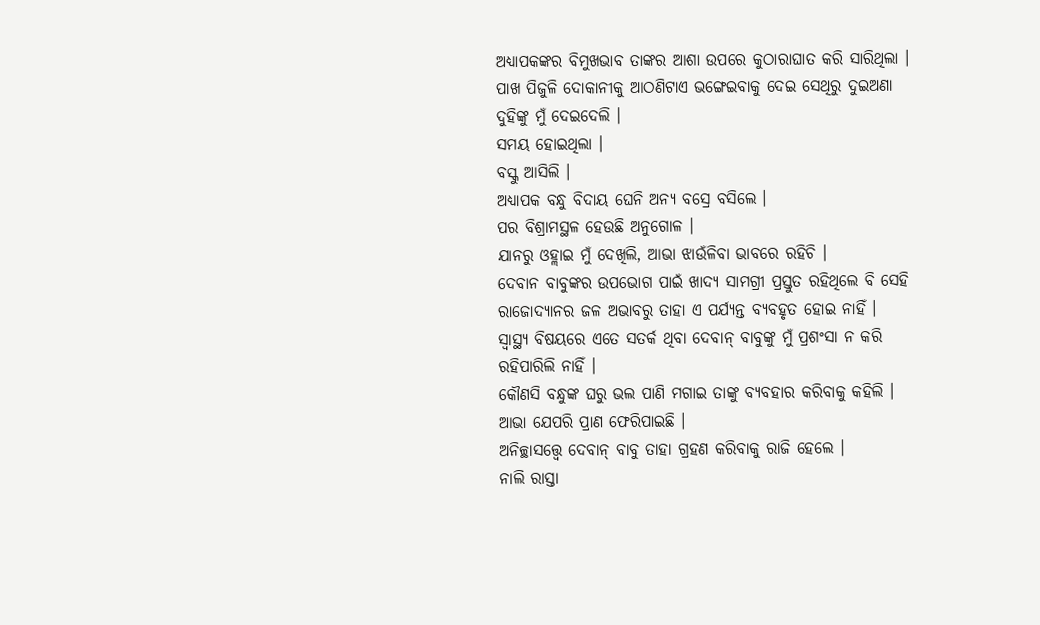ଅଧ୍ୟାପକଙ୍କର ବିମୁଖଭାବ ତାଙ୍କର ଆଶା ଉପରେ କୁଠାରାଘାତ କରି ସାରିଥିଲା ।
ପାଖ ପିଜୁଳି ଦୋକାନୀକୁ ଆଠଣିଟାଏ ଭଙ୍ଗେଇବାକୁ ଦେଇ ସେଥିରୁ ଦୁଇଅଣା ଦୁହିଙ୍କୁ ମୁଁ ଦେଇଦେଲି ।
ସମୟ ହୋଇଥିଲା ।
ବସ୍କୁ ଆସିଲି ।
ଅଧ୍ୟାପକ ବନ୍ଧୁ ବିଦାୟ ଘେନି ଅନ୍ୟ ବସ୍ରେ ବସିଲେ ।
ପର ବିଶ୍ରାମସ୍ଥଳ ହେଉଛି ଅନୁଗୋଳ ।
ଯାନରୁ ଓହ୍ଲାଇ ମୁଁ ଦେଖିଲି, ଆଭା ଝାଉଁଳିବା ଭାବରେ ରହିଚି ।
ଦେବାନ ବାବୁଙ୍କର ଉପଭୋଗ ପାଇଁ ଖାଦ୍ୟ ସାମଗ୍ରୀ ପ୍ରସ୍ତୁତ ରହିଥିଲେ ବି ସେହି ରାଜୋଦ୍ୟାନର ଜଳ ଅଭାବରୁ ତାହା ଏ ପର୍ଯ୍ୟନ୍ତ ବ୍ୟବହୃତ ହୋଇ ନାହିଁ ।
ସ୍ବାସ୍ଥ୍ୟ ବିଷୟରେ ଏତେ ସତର୍କ ଥିବା ଦେବାନ୍ ବାବୁଙ୍କୁ ମୁଁ ପ୍ରଶଂସା ନ କରି ରହିପାରିଲି ନାହିଁ ।
କୌଣସି ବନ୍ଧୁଙ୍କ ଘରୁ ଭଲ ପାଣି ମଗାଇ ତାଙ୍କୁ ବ୍ୟବହାର କରିବାକୁ କହିଲି ।
ଆଭା ଯେପରି ପ୍ରାଣ ଫେରିପାଇଛି ।
ଅନିଚ୍ଛାସତ୍ତ୍ବେ ଦେବାନ୍ ବାବୁ ତାହା ଗ୍ରହଣ କରିବାକୁ ରାଜି ହେଲେ ।
ନାଲି ରାସ୍ତା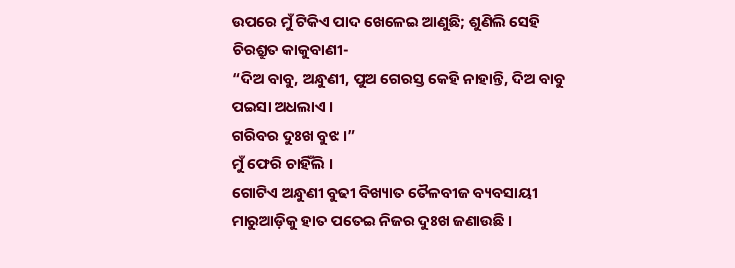ଉପରେ ମୁଁ ଟିକିଏ ପାଦ ଖେଳେଇ ଆଣୁଛି; ଶୁଣିଲି ସେହି ଚିରଶ୍ରୁତ କାକୁବାଣୀ-
“ଦିଅ ବାବୁ, ଅନ୍ଧୁଣୀ, ପୁଅ ଗେରସ୍ତ କେହି ନାହାନ୍ତି, ଦିଅ ବାବୁ ପଇସା ଅଧଲାଏ ।
ଗରିବର ଦୁଃଖ ବୁଝ ।”
ମୁଁ ଫେରି ଚାହିଁଲି ।
ଗୋଟିଏ ଅନ୍ଧୁଣୀ ବୁଢୀ ବିଖ୍ୟାତ ତୈଳବୀଜ ବ୍ୟବସାୟୀ ମାରୁଆଡ଼ିକୁ ହାତ ପତେଇ ନିଜର ଦୁଃଖ ଜଣାଉଛି ।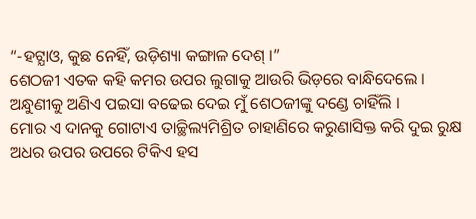“-ହଟ୍ଯାଓ, କୁଛ ନେହିଁ, ଉଡ଼ିଶ୍ୟା କଙ୍ଗାଳ ଦେଶ୍ ।”
ଶେଠଜୀ ଏତକ କହି କମର ଉପର ଲୁଗାକୁ ଆଉରି ଭିଡ଼ରେ ବାନ୍ଧିଦେଲେ ।
ଅନ୍ଧୁଣୀକୁ ଅଣିଏ ପଇସା ବଢେଇ ଦେଇ ମୁଁ ଶେଠଜୀଙ୍କୁ ଦଣ୍ଡେ ଚାହିଁଲି ।
ମୋର ଏ ଦାନକୁ ଗୋଟାଏ ତାଚ୍ଛିଲ୍ୟମିଶ୍ରିତ ଚାହାଣିରେ କରୁଣାସିକ୍ତ କରି ଦୁଇ ରୁକ୍ଷ ଅଧର ଉପର ଉପରେ ଟିକିଏ ହସ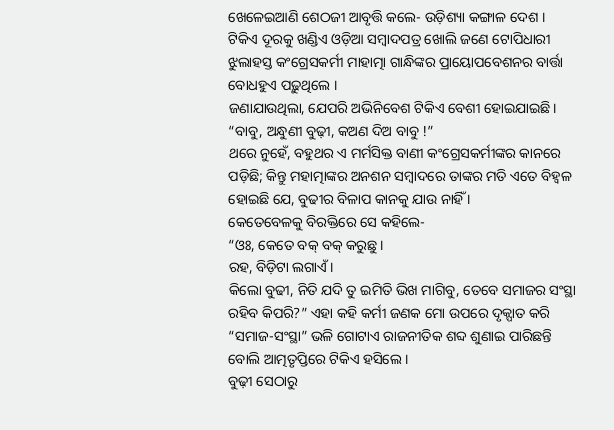ଖେଳେଇଆଣି ଶେଠଜୀ ଆବୃତ୍ତି କଲେ- ଉଡ଼ିଶ୍ୟା କଙ୍ଗାଳ ଦେଶ ।
ଟିକିଏ ଦୂରକୁ ଖଣ୍ଡିଏ ଓଡ଼ିଆ ସମ୍ବାଦପତ୍ର ଖୋଲି ଜଣେ ଟୋପିଧାରୀ ଝୁଲାହସ୍ତ କଂଗ୍ରେସକର୍ମୀ ମାହାତ୍ମା ଗାନ୍ଧିଙ୍କର ପ୍ରାୟୋପବେଶନର ବାର୍ତ୍ତା ବୋଧହୁଏ ପଢ଼ୁଥିଲେ ।
ଜଣାଯାଉଥିଲା, ଯେପରି ଅଭିନିବେଶ ଟିକିଏ ବେଶୀ ହୋଇଯାଇଛି ।
“ବାବୁ, ଅନ୍ଧୁଣୀ ବୁଢ଼ୀ, କଅଣ ଦିଅ ବାବୁ !”
ଥରେ ନୁହେଁ, ବହୁଥର ଏ ମର୍ମସିକ୍ତ ବାଣୀ କଂଗ୍ରେସକର୍ମୀଙ୍କର କାନରେ ପଡ଼ିଛି; କିନ୍ତୁ ମହାତ୍ମାଙ୍କର ଅନଶନ ସମ୍ବାଦରେ ତାଙ୍କର ମତି ଏତେ ବିହ୍ବଳ ହୋଇଛି ଯେ, ବୁଢୀର ବିଳାପ କାନକୁ ଯାଉ ନାହିଁ ।
କେତେବେଳକୁ ବିରକ୍ତିରେ ସେ କହିଲେ-
“ଓଃ, କେତେ ବକ୍ ବକ୍ କରୁଛୁ ।
ରହ, ବିଡ଼ିଟା ଲଗାଏଁ ।
କିଲୋ ବୁଢୀ, ନିତି ଯଦି ତୁ ଇମିତି ଭିଖ ମାଗିବୁ, ତେବେ ସମାଜର ସଂସ୍ଥା ରହିବ କିପରି?” ଏହା କହି କର୍ମୀ ଜଣକ ମୋ ଉପରେ ଦୃକ୍ପାତ କରି “ସମାଜ-ସଂସ୍ଥା” ଭଳି ଗୋଟାଏ ରାଜନୀତିକ ଶବ୍ଦ ଶୁଣାଇ ପାରିଛନ୍ତି ବୋଲି ଆତ୍ମତୃପ୍ତିରେ ଟିକିଏ ହସିଲେ ।
ବୁଢ଼ୀ ସେଠାରୁ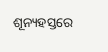ଶୂନ୍ୟହସ୍ତରେ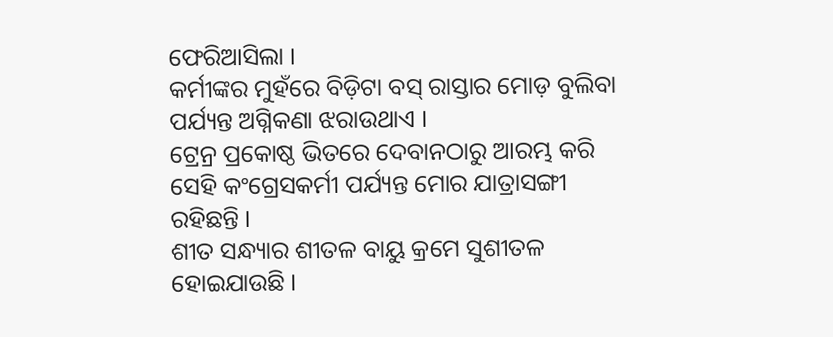ଫେରିଆସିଲା ।
କର୍ମୀଙ୍କର ମୁହଁରେ ବିଡ଼ିଟା ବସ୍ ରାସ୍ତାର ମୋଡ଼ ବୁଲିବା ପର୍ଯ୍ୟନ୍ତ ଅଗ୍ନିକଣା ଝରାଉଥାଏ ।
ଟ୍ରେନ୍ର ପ୍ରକୋଷ୍ଠ ଭିତରେ ଦେବାନଠାରୁ ଆରମ୍ଭ କରି ସେହି କଂଗ୍ରେସକର୍ମୀ ପର୍ଯ୍ୟନ୍ତ ମୋର ଯାତ୍ରାସଙ୍ଗୀ ରହିଛନ୍ତି ।
ଶୀତ ସନ୍ଧ୍ୟାର ଶୀତଳ ବାୟୁ କ୍ରମେ ସୁଶୀତଳ ହୋଇଯାଉଛି ।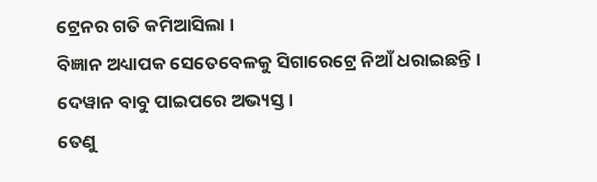ଟ୍ରେନର ଗତି କମିଆସିଲା ।
ବିଜ୍ଞାନ ଅଧ୍ୟାପକ ସେତେବେଳକୁ ସିଗାରେଟ୍ରେ ନିଆଁ ଧରାଇଛନ୍ତି ।
ଦେୱାନ ବାବୁ ପାଇପରେ ଅଭ୍ୟସ୍ତ ।
ତେଣୁ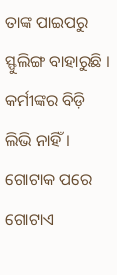ତାଙ୍କ ପାଇପରୁ ସ୍ଫୁଲିଙ୍ଗ ବାହାରୁଛି ।
କର୍ମୀଙ୍କର ବିଡ଼ି ଲିଭି ନାହିଁ ।
ଗୋଟାକ ପରେ ଗୋଟାଏ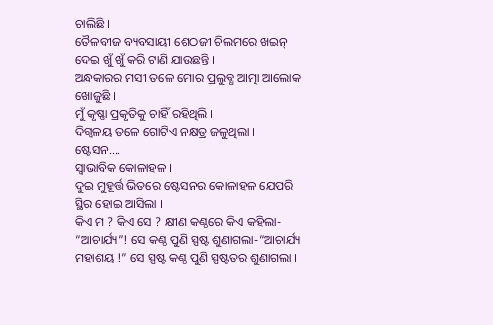ଚାଲିଛି ।
ତୈଳବୀଜ ବ୍ୟବସାୟୀ ଶେଠଜୀ ଚିଲମରେ ଖଇନ୍ ଦେଇ ଖୁଁ ଖୁଁ କରି ଟାଣି ଯାଉଛନ୍ତି ।
ଅନ୍ଧକାରର ମସୀ ତଳେ ମୋର ପ୍ରଲୁବ୍ଧ ଆତ୍ମା ଆଲୋକ ଖୋଜୁଛି ।
ମୁଁ କୃଷ୍ଣା ପ୍ରକୃତିକୁ ଚାହିଁ ରହିଥିଲି ।
ଦିଗ୍ବଳୟ ତଳେ ଗୋଟିଏ ନକ୍ଷତ୍ର ଜଳୁଥିଲା ।
ଷ୍ଟେସନ….
ସ୍ବାଭାବିକ କୋଳାହଳ ।
ଦୁଇ ମୁହୂର୍ତ୍ତ ଭିତରେ ଷ୍ଟେସନର କୋଳାହଳ ଯେପରି ସ୍ଥିର ହୋଇ ଆସିଲା ।
କିଏ ମ ? କିଏ ସେ ? କ୍ଷୀଣ କଣ୍ଠରେ କିଏ କହିଲା- “ଆଚାର୍ଯ୍ୟ”! ସେ କଣ୍ଠ ପୁଣି ସ୍ପଷ୍ଟ ଶୁଣାଗଲା-“ଆଚାର୍ଯ୍ୟ ମହାଶୟ !” ସେ ସ୍ପଷ୍ଟ କଣ୍ଠ ପୁଣି ସ୍ପଷ୍ଟତର ଶୁଣାଗଲା ।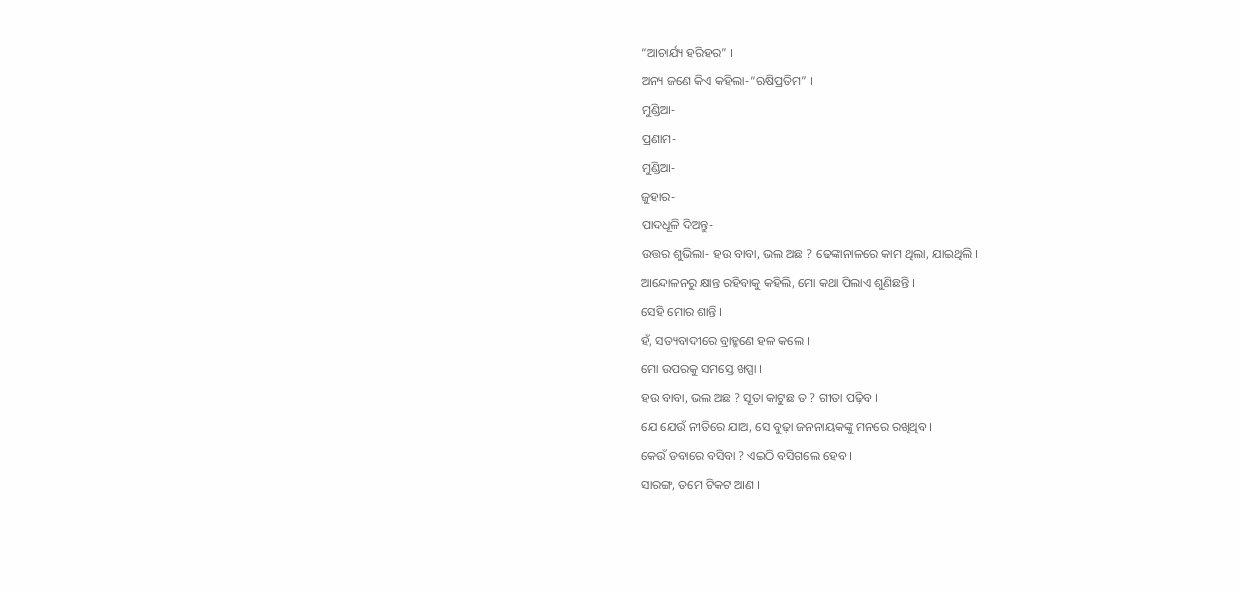“ଆଚାର୍ଯ୍ୟ ହରିହର” ।
ଅନ୍ୟ ଜଣେ କିଏ କହିଲା-“ଋଷିପ୍ରତିମ” ।
ମୁଣ୍ଡିଆ-
ପ୍ରଣାମ-
ମୁଣ୍ଡିଆ-
ଜୁହାର-
ପାଦଧୂଳି ଦିଅନ୍ତୁ-
ଉତ୍ତର ଶୁଭିଲା- ହଉ ବାବା, ଭଲ ଅଛ ? ଢେଙ୍କାନାଳରେ କାମ ଥିଲା, ଯାଇଥିଲି ।
ଆନ୍ଦୋଳନରୁ କ୍ଷାନ୍ତ ରହିବାକୁ କହିଲି, ମୋ କଥା ପିଲାଏ ଶୁଣିଛନ୍ତି ।
ସେହି ମୋର ଶାନ୍ତି ।
ହଁ, ସତ୍ୟବାଦୀରେ ବ୍ରାହ୍ମଣେ ହଳ କଲେ ।
ମୋ ଉପରକୁ ସମସ୍ତେ ଖପ୍ପା ।
ହଉ ବାବା, ଭଲ ଅଛ ? ସୂତା କାଟୁଛ ତ ? ଗୀତା ପଢ଼ିବ ।
ଯେ ଯେଉଁ ନୀତିରେ ଯାଅ, ସେ ବୁଢ଼ା ଜନନାୟକଙ୍କୁ ମନରେ ରଖିଥିବ ।
କେଉଁ ଡବାରେ ବସିବା ? ଏଇଠି ବସିଗଲେ ହେବ ।
ସାରଙ୍ଗ, ତମେ ଟିକଟ ଆଣ ।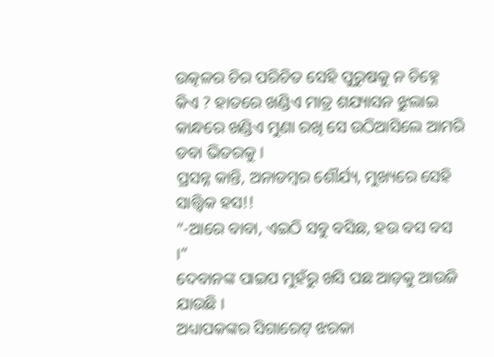ଉତ୍କଳର ଚିର ପରିଚିତ ସେହି ପୁରୁଷକୁ ନ ଚିହ୍ନେ କିଏ ? ହାତରେ ଖଣ୍ଡିଏ ମାତ୍ର ଶଯ୍ୟାସନ ଝୁଲାଇ କାନ୍ଧରେ ଖଣ୍ଡିଏ ମୁଣା ରଖି ସେ ଉଠିଆସିଲେ ଆମରି ଡବା ଭିତରକୁ ।
ପ୍ରସନ୍ନ କାନ୍ତି, ଅନାଡମ୍ବର ଶୌର୍ଯ୍ୟ, ମୁଖ୍ୟରେ ସେହି ସାତ୍ତ୍ବିକ ହସ!!
“-ଆରେ ବାବା, ଏଇଠି ସବୁ ବସିଛ, ହଉ ବସ ବସ ।”
ଦେବାନଙ୍କ ପାଇପ ମୁହଁରୁ ଖସି ପଛ ଆଡ଼କୁ ଆଉଜି ଯାଉଛି ।
ଅଧ୍ୟାପକଙ୍କର ସିଗାରେଟ୍ ଝରକା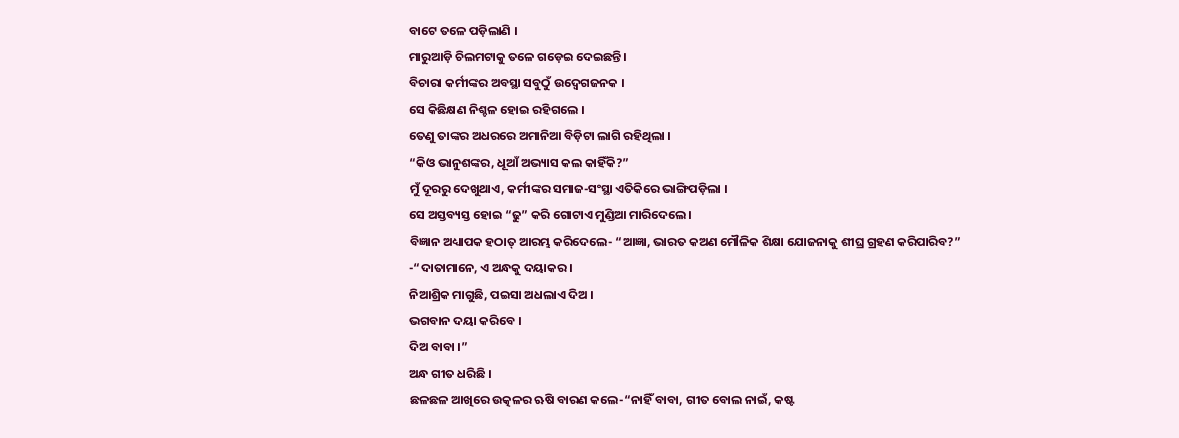ବାଟେ ତଳେ ପଡ଼ିଲାଣି ।
ମାରୁଆଡ଼ି ଚିଲମଟାକୁ ତଳେ ଗଡ଼େଇ ଦେଇଛନ୍ତି ।
ବିଚାରା କର୍ମୀଙ୍କର ଅବସ୍ଥା ସବୁଠୁଁ ଉଦ୍ବେଗଜନକ ।
ସେ କିଛିକ୍ଷଣ ନିଶ୍ଚଳ ହୋଇ ରହିଗଲେ ।
ତେଣୁ ତାଙ୍କର ଅଧରରେ ଅମାନିଆ ବିଡ଼ିଟା ଲାଗି ରହିଥିଲା ।
“କିଓ ଭାନୁଶଙ୍କର, ଧୂଆଁ ଅଭ୍ୟାସ କଲ କାହିଁକି?”
ମୁଁ ଦୂରରୁ ଦେଖୁଥାଏ, କର୍ମୀଙ୍କର ସମାଜ-ସଂସ୍ଥା ଏତିକିରେ ଭାଙ୍ଗିପଡ଼ିଲା ।
ସେ ଅସ୍ତବ୍ୟସ୍ତ ହୋଇ “ଢୁ” କରି ଗୋଟାଏ ମୁଣ୍ଡିଆ ମାରିଦେଲେ ।
ବିଜ୍ଞାନ ଅଧ୍ୟାପକ ହଠାତ୍ ଆରମ୍ଭ କରିଦେଲେ- “ଆଜ୍ଞା, ଭାରତ କଅଣ ମୌଳିକ ଶିକ୍ଷା ଯୋଜନାକୁ ଶୀଘ୍ର ଗ୍ରହଣ କରିପାରିବ?”
-“ଦାତାମାନେ, ଏ ଅନ୍ଧକୁ ଦୟାକର ।
ନିଆଶ୍ରିକ ମାଗୁଛି, ପଇସା ଅଧଲାଏ ଦିଅ ।
ଭଗବାନ ଦୟା କରିବେ ।
ଦିଅ ବାବା ।”
ଅନ୍ଧ ଗୀତ ଧରିଛି ।
ଛଳଛଳ ଆଖିରେ ଉତ୍କଳର ଋଷି ବାରଣ କଲେ-“ନାହିଁ ବାବା, ଗୀତ ବୋଲ ନାଇଁ, କଷ୍ଟ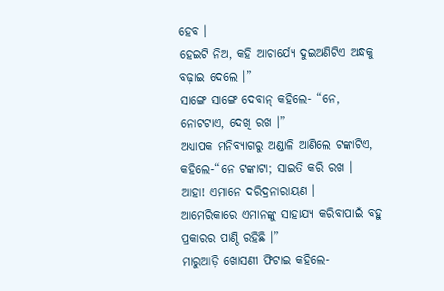ହେବ ।
ହେଇଟି ନିଅ, କହି ଆଚାର୍ଯ୍ୟେ ଦୁଇଅଣିଟିଏ ଅନ୍ଧକୁ ବଢ଼ାଇ ଦେଲେ ।”
ସାଙ୍ଗେ ସାଙ୍ଗେ ଦେବାନ୍ କହିଲେ- “ନେ, ନୋଟଟାଏ, ଦେଖି ରଖ ।”
ଅଧ୍ୟାପକ ମନିବ୍ୟାଗରୁ ଅଣ୍ଡାଳି ଆଣିଲେ ଟଙ୍କାଟିଏ, କହିଲେ-“ନେ ଟଙ୍କାଟା; ସାଇତି କରି ରଖ ।
ଆହା! ଏମାନେ ଦରିଦ୍ରନାରାୟଣ ।
ଆମେରିକାରେ ଏମାନଙ୍କୁ ସାହାଯ୍ୟ କରିବାପାଇଁ ବହୁ ପ୍ରକାରର ପାଣ୍ଠି ରହିଛି ।”
ମାରୁଆଡ଼ି ଖୋସଣୀ ଫିଟାଇ କହିଲେ-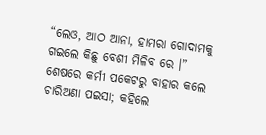“ଲେଓ, ଆଠ ଆନା, ହାମରା ଗୋଦାମକୁ ଗଇଲେ କିଛୁ ବେଶୀ ମିଳିବ ରେ ।”
ଶେଷରେ କର୍ମୀ ପକେଟରୁ ବାହାର କଲେ ଚାରିଅଣା ପଇସା; କହିଲେ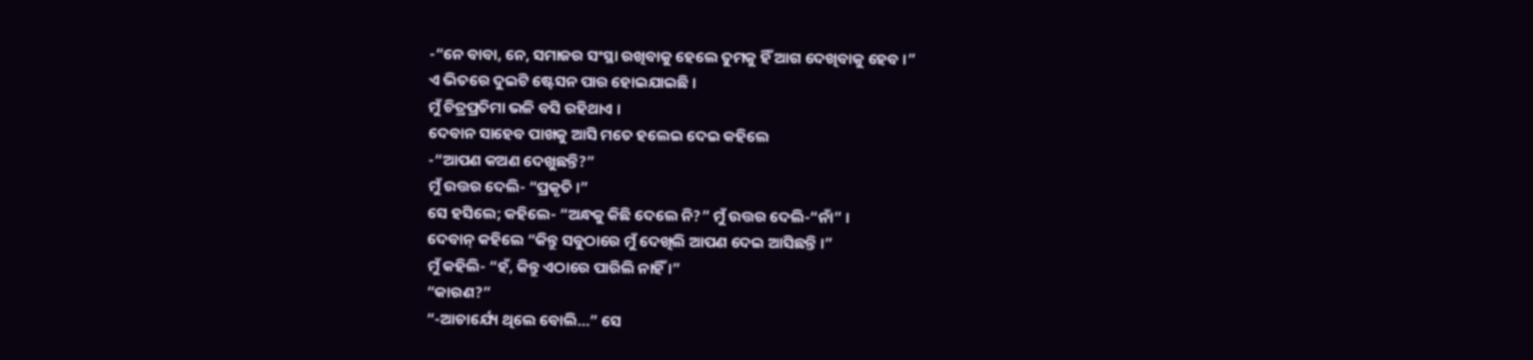-“ନେ ବାବା, ନେ, ସମାଜର ସଂସ୍ଥା ରଖିବାକୁ ହେଲେ ତୁମକୁ ହିଁ ଆଗ ଦେଖିବାକୁ ହେବ ।”
ଏ ଭିତରେ ଦୁଇଟି ଷ୍ଟେସନ ପାର ହୋଇଯାଇଛି ।
ମୁଁ ଚିତ୍ରପ୍ରତିମା ଭଳି ବସି ରହିଥାଏ ।
ଦେବାନ ସାହେବ ପାଖକୁ ଆସି ମତେ ହଲେଇ ଦେଇ କହିଲେ
-“ଆପଣ କଅଣ ଦେଖୁଛନ୍ତି?”
ମୁଁ ଉତ୍ତର ଦେଲି- “ପ୍ରକୃତି ।”
ସେ ହସିଲେ; କହିଲେ- “ଅନ୍ଧକୁ କିଛି ଦେଲେ ନି?” ମୁଁ ଉତ୍ତର ଦେଲି-“ନାଁ” ।
ଦେବାନ୍ କହିଲେ “କିନ୍ତୁ ସବୁଠାରେ ମୁଁ ଦେଖିଲି ଆପଣ ଦେଇ ଆସିଛନ୍ତି ।”
ମୁଁ କହିଲି- “ହଁ, କିନ୍ତୁ ଏଠାରେ ପାରିଲି ନାହିଁ ।”
“କାରଣ?”
“-ଆଚାର୍ଯ୍ୟେ ଥିଲେ ବୋଲି…” ସେ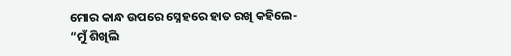ମୋର କାନ୍ଧ ଉପରେ ସ୍ନେହରେ ହାତ ରଖି କହିଲେ-
“ମୁଁ ଶିଖିଲି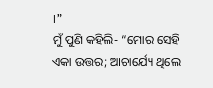।”
ମୁଁ ପୁଣି କହିଲି- “ମୋର ସେହି ଏକା ଉତ୍ତର; ଆଚାର୍ଯ୍ୟେ ଥିଲେ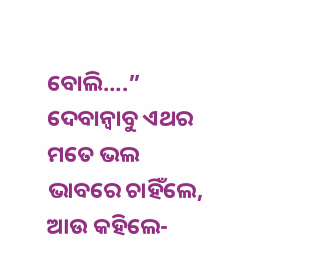ବୋଲି….”
ଦେବାନ୍ବାବୁ ଏଥର ମତେ ଭଲ ଭାବରେ ଚାହିଁଲେ, ଆଉ କହିଲେ-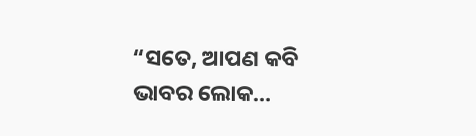“ସତେ, ଆପଣ କବି ଭାବର ଲୋକ…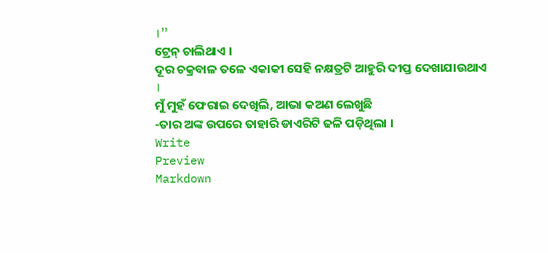।”
ଟ୍ରେନ୍ ଚାଲିଥାଏ ।
ଦୂର ଚକ୍ରବାଳ ତଳେ ଏକାକୀ ସେହି ନକ୍ଷତ୍ରଟି ଆହୁରି ଦୀପ୍ତ ଦେଖାଯାଉଥାଏ ।
ମୁଁ ମୁହଁ ଫେରାଇ ଦେଖିଲି, ଆଭା କଅଣ ଲେଖୁଛି
-ତାର ଅଙ୍କ ଉପରେ ତାହାରି ଡାଏରିଟି ଢଳି ପଡ଼ିଥିଲା ।
Write
Preview
Markdown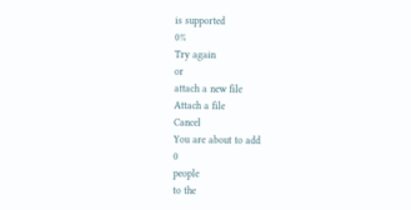is supported
0%
Try again
or
attach a new file
Attach a file
Cancel
You are about to add
0
people
to the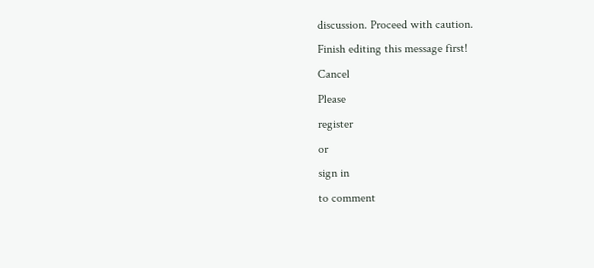discussion. Proceed with caution.
Finish editing this message first!
Cancel
Please
register
or
sign in
to comment